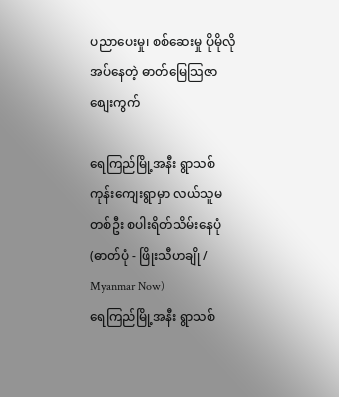ပညာပေးမှု၊ စစ်ဆေးမှု ပိုမိုလိုအပ်နေတဲ့ ဓာတ်မြေသြဇာ စျေးကွက်

ရေကြည်မြို့အနီး ရွာသစ်ကုန်းကျေးရွာမှာ လယ်သူမတစ်ဦး စပါးရိတ်သိမ်းနေပုံ (ဓာတ်ပုံ - ဖြိုးသီဟချို / Myanmar Now)
ရေကြည်မြို့အနီး ရွာသစ်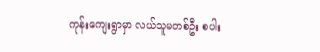ကုန်းကျေးရွာမှာ လယ်သူမတစ်ဦး စပါး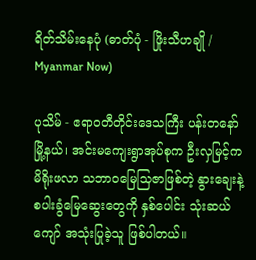ရိတ်သိမ်းနေပုံ (ဓာတ်ပုံ - ဖြိုးသီဟချို / Myanmar Now)

ပုသိမ် - ဧရာဝတီတိုင်းဒေသကြီး ပန်းတနော်မြို့နယ်၊ အင်းမကျေးရွာအုပ်စုက ဦးလှမြင့်က မိရိုးဖလာ သဘာဝမြေသြဇာဖြစ်တဲ့ နွားချေးနဲ့စပါးခွံမြေဆွေးတွေကို နှစ်ပေါင်း သုံးဆယ်ကျော် အသုံးပြုခဲ့သူ ဖြစ်ပါတယ်။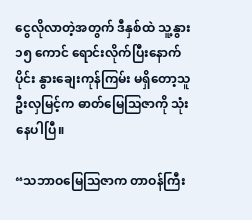ငွေလိုလာတဲ့အတွက် ဒီနှစ်ထဲ သူ့နွား ၁၅ ကောင် ရောင်းလိုက်ပြီးနောက်ပိုင်း နွားချေးကုန်ကြမ်း မရှိတော့သူ ဦးလှမြင့်က ဓာတ်မြေသြဇာကို သုံးနေပါပြီ။

“သဘာဝမြေသြဇာက တာဝန်ကြီး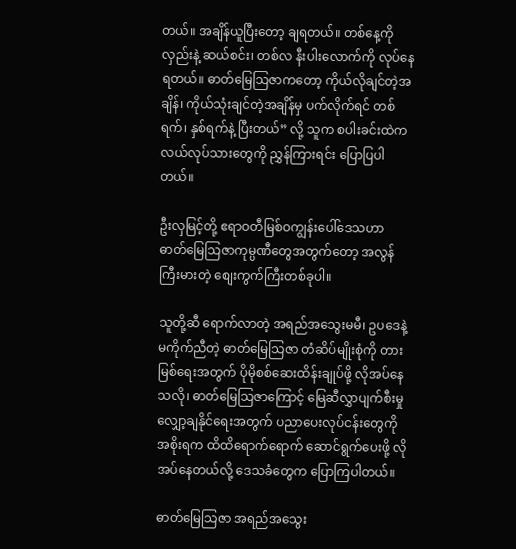တယ်။ အချိန်ယူပြီးတော့ ချရတယ်။ တစ်နေ့ကို လှည်းနဲ့ ဆယ်စင်း၊ တစ်လ နီးပါးလောက်ကို လုပ်နေရတယ်။ ဓာတ်မြေသြဇာကတော့ ကိုယ်လိုချင်တဲ့အချိန်၊ ကိုယ်သုံးချင်တဲ့အချိန်မှ ပက်လိုက်ရင် တစ်ရက်၊ နှစ်ရက်နဲ့ ပြီးတယ်” လို့ သူက စပါးခင်းထဲက လယ်လုပ်သားတွေကို ညွှန်ကြားရင်း ပြောပြပါတယ်။

ဦးလှမြင့်တို့ ဧရာဝတီမြစ်ဝကျွန်းပေါ်ဒေသဟာ ဓာတ်မြေသြဇာကုမ္ပဏီတွေအတွက်တော့ အလွန်ကြီးမားတဲ့ စျေးကွက်ကြီးတစ်ခုပါ။

သူတို့ဆီ ရောက်လာတဲ့ အရည်အသွေးမမီ၊ ဥပဒေနဲ့ မကိုက်ညီတဲ့ ဓာတ်မြေသြဇာ တံဆိပ်မျိုးစုံကို တားမြစ်ရေးအတွက် ပိုမိုစစ်ဆေးထိန်းချုပ်ဖို့ လိုအပ်နေသလို၊ ဓာတ်မြေသြဇာကြောင့် မြေဆီလွှာပျက်စီးမှု လျှော့ချနိုင်ရေးအတွက် ပညာပေးလုပ်ငန်းတွေကို အစိုးရက ထိထိရောက်ရောက် ဆောင်ရွက်ပေးဖို့ လိုအပ်နေတယ်လို့ ဒေသခံတွေက ပြောကြပါတယ်။

ဓာတ်မြေသြဇာ အရည်အသွေး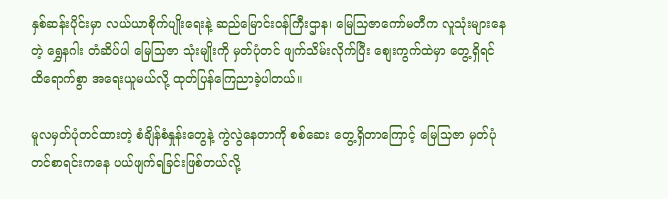နှစ်ဆန်းပိုင်းမှာ လယ်ယာစိုက်ပျိုးရေးနဲ့ ဆည်မြောင်းဝန်ကြီးဌာန၊ မြေသြဇာကော်မတီက လူသုံးများနေတဲ့ ရွှေနဂါး တံဆိပ်ပါ မြေသြဇာ သုံးမျိုးကို မှတ်ပုံတင် ဖျက်သိမ်းလိုက်ပြီး စျေးကွက်ထဲမှာ တွေ့ရှိရင် ထိရောက်စွာ အရေးယူမယ်လို့ ထုတ်ပြန်ကြေညာခဲ့ပါတယ်။

မူလမှတ်ပုံတင်ထားတဲ့ စံချိန်စံနှုန်းတွေနဲ့ ကွဲလွဲနေတာကို စစ်ဆေး တွေ့ရှိတာကြောင့် မြေသြဇာ မှတ်ပုံတင်စာရင်းကနေ ပယ်ဖျက်ရခြင်းဖြစ်တယ်လို့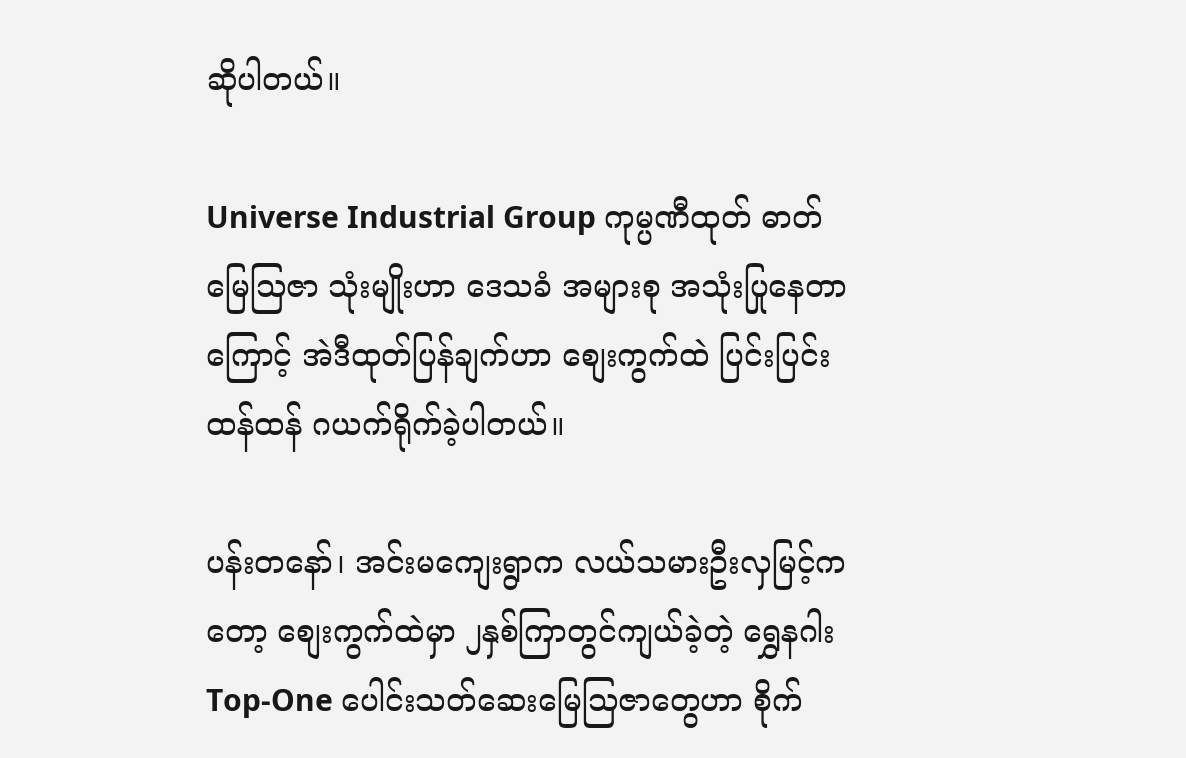ဆိုပါတယ်။

Universe Industrial Group ကုမ္ပဏီထုတ် ဓာတ်မြေသြဇာ သုံးမျိုးဟာ ဒေသခံ အများစု အသုံးပြုနေတာကြောင့် အဲဒီထုတ်ပြန်ချက်ဟာ စျေးကွက်ထဲ ပြင်းပြင်းထန်ထန် ဂယက်ရိုက်ခဲ့ပါတယ်။

ပန်းတနော်၊ အင်းမကျေးရွာက လယ်သမားဦးလှမြင့်ကတော့ စျေးကွက်ထဲမှာ ၂နှစ်ကြာတွင်ကျယ်ခဲ့တဲ့ ရွှေနဂါး Top-One ပေါင်းသတ်ဆေးမြေသြဇာတွေဟာ စိုက်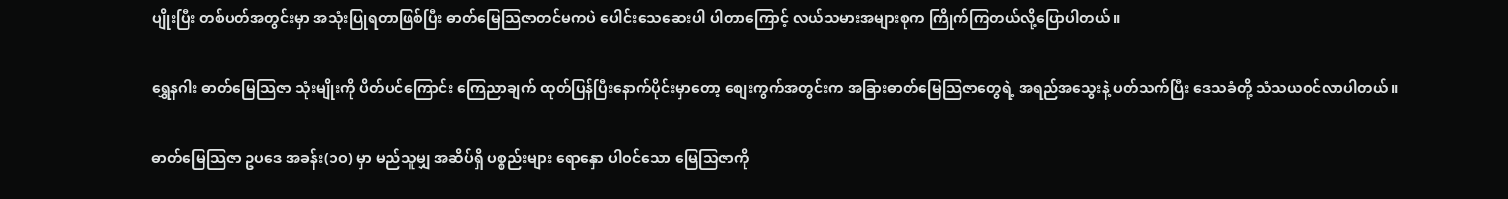ပျိုးပြီး တစ်ပတ်အတွင်းမှာ အသုံးပြုရတာဖြစ်ပြီး ဓာတ်မြေသြဇာတင်မကပဲ ပေါင်းသေဆေးပါ ပါတာကြောင့် လယ်သမားအများစုက ကြိုက်ကြတယ်လို့ပြောပါတယ်။

ရွှေနဂါး ဓာတ်မြေသြဇာ သုံးမျိုးကို ပိတ်ပင်ကြောင်း ကြေညာချက် ထုတ်ပြန်ပြီးနောက်ပိုင်းမှာတော့ စျေးကွက်အတွင်းက အခြားဓာတ်မြေသြဇာတွေရဲ့ အရည်အသွေးနဲ့ ပတ်သက်ပြီး ဒေသခံတို့ သံသယဝင်လာပါတယ်။

ဓာတ်မြေသြဇာ ဥပဒေ အခန်း(၁ဝ) မှာ မည်သူမျှ အဆိပ်ရှိ ပစ္စည်းများ ရောနှော ပါဝင်သော မြေသြဇာကို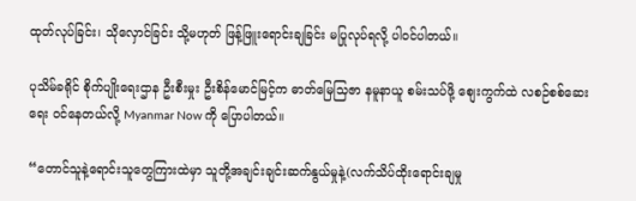ထုတ်လုပ်ခြင်း၊ သိုလှောင်ခြင်း သို့မဟုတ် ဖြန့်ဖြူးရောင်းချခြင်း မပြုလုပ်ရလို့ ပါဝင်ပါတယ်။

ပုသိမ်ခရိုင် စိုက်ပျိုးရေးဌာန ဦးစီးမှုး ဦးစိန်မောင်မြင့်က ဓာတ်မြေသြဇာ နမူနာယူ စမ်းသပ်ဖို့ စျေးကွက်ထဲ လစဉ်စစ်ဆေးရေး ဝင်နေတယ်လို့ Myanmar Now ကို ပြောပါတယ်။

“တောင်သူနဲ့ရောင်းသူတွေကြားထဲမှာ သူတို့အချင်းချင်းဆက်နွယ်မှုနဲ့(လက်သိပ်ထိုးရောင်းချမှု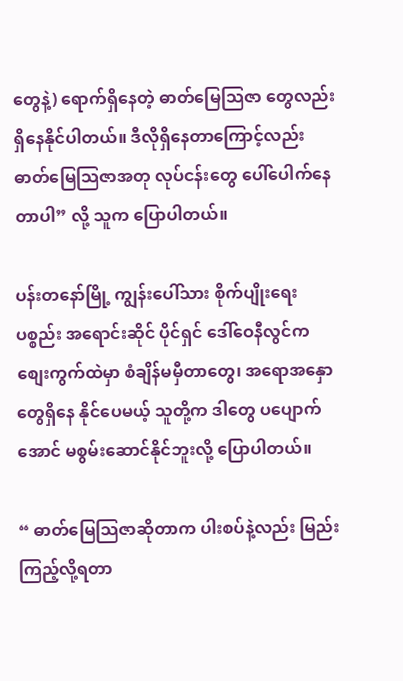တွေနဲ့) ရောက်ရှိနေတဲ့ ဓာတ်မြေသြဇာ တွေလည်း ရှိနေနိုင်ပါတယ်။ ဒီလိုရှိနေတာကြောင့်လည်း ဓာတ်မြေသြဇာအတု လုပ်ငန်းတွေ ပေါ်ပေါက်နေတာပါ” လို့ သူက ပြောပါတယ်။

ပန်းတနော်မြို့ ကျွန်းပေါ်သား စိုက်ပျိုးရေး ပစ္စည်း အရောင်းဆိုင် ပိုင်ရှင် ဒေါ်ဝေနီလွင်က စျေးကွက်ထဲမှာ စံချိန်မမှီတာတွေ၊ အရောအနှောတွေရှိနေ နိုင်ပေမယ့် သူတို့က ဒါတွေ ပပျောက် အောင် မစွမ်းဆောင်နိုင်ဘူးလို့ ပြောပါတယ်။

“ ဓာတ်မြေသြဇာဆိုတာက ပါးစပ်နဲ့လည်း မြည်းကြည့်လို့ရတာ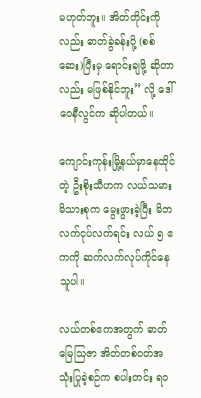မဟုတ်ဘူး။ အိတ်တိုင်းကိုလည်း ဓာတ်ခွဲခန်းပို့ (စစ်ဆေး)ပြီးမှ ရောင်းချဖို့ ဆိုတာလည်း မဖြစ်နိုင်ဘူး” လို့ ဒေါ်ဝေနီလွင်က ဆိုပါတယ်။

ကျောင်းကုန်းမြို့နယ်မှာနေထိုင်တဲ့ ဦးစိုးသီဟက လယ်သမားမိသားစုက မွေးဖွားခဲ့ပြီး မိဘလက်ငုပ်လက်ရင်း လယ် ၅ ဧကကို ဆက်လက်လုပ်ကိုင်နေသူပါ။

လယ်တစ်ဧကအတွက် ဓာတ်မြေသြဇာ အိတ်တစ်ဝတ်အသုံးပြုခဲ့စဉ်က စပါးတင်း ရဝ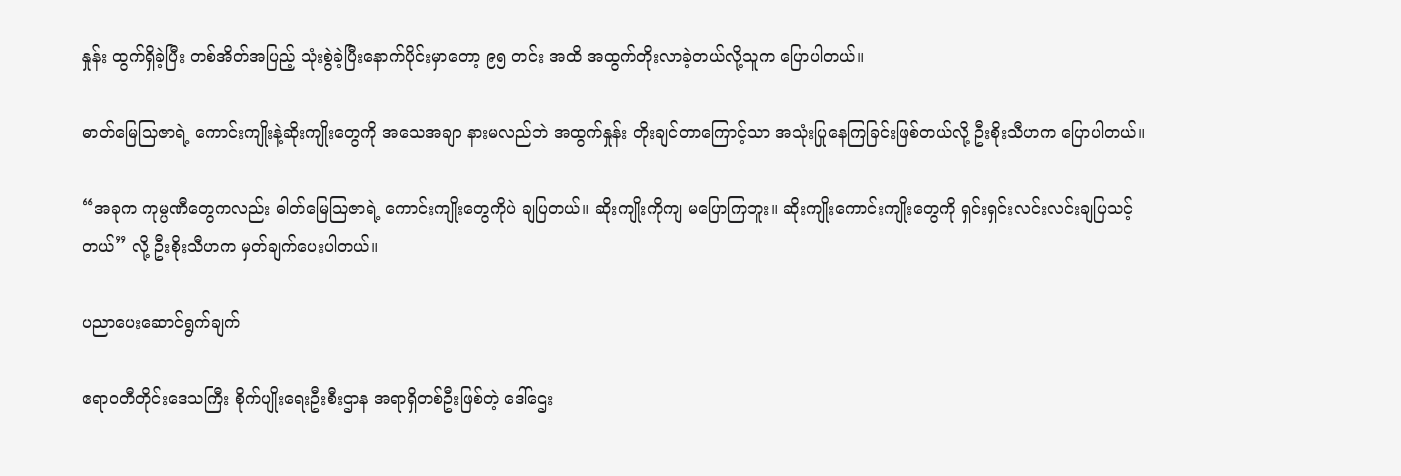နှုန်း ထွက်ရှိခဲ့ပြီး တစ်အိတ်အပြည့် သုံးစွဲခဲ့ပြီးနောက်ပိုင်းမှာတော့ ၉၅ တင်း အထိ အထွက်တိုးလာခဲ့တယ်လို့သူက ပြောပါတယ်။

ဓာတ်မြေသြဇာရဲ့ ကောင်းကျိုးနဲ့ဆိုးကျိုးတွေကို အသေအချာ နားမလည်ဘဲ အထွက်နှုန်း တိုးချင်တာကြောင့်သာ အသုံးပြုနေကြခြင်းဖြစ်တယ်လို့ ဦးစိုးသီဟက ပြောပါတယ်။

“အခုက ကုမ္ပဏီတွေကလည်း ဓါတ်မြေသြဇာရဲ့ ကောင်းကျိုးတွေကိုပဲ ချပြတယ်။ ဆိုးကျိုးကိုကျ မပြောကြဘူး။ ဆိုးကျိုးကောင်းကျိုးတွေကို ရှင်းရှင်းလင်းလင်းချပြသင့်တယ်” လို့ ဦးစိုးသီဟက မှတ်ချက်ပေးပါတယ်။

ပညာပေးဆောင်ရွက်ချက်

ဧရာဝတီတိုင်းဒေသကြီး စိုက်ပျိုးရေးဦးစီးဌာန အရာရှိတစ်ဦးဖြစ်တဲ့ ဒေါ်ဌေး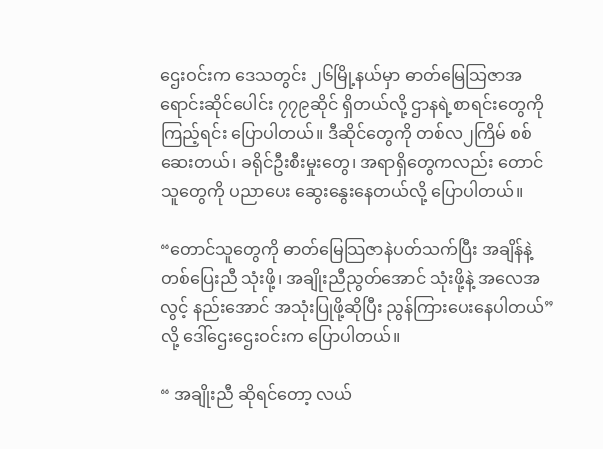ဌေးဝင်းက ဒေသတွင်း ၂၆မြို့နယ်မှာ ဓာတ်မြေသြဇာအရောင်းဆိုင်ပေါင်း ၇၇၉ဆိုင် ရှိတယ်လို့ ဌာနရဲ့စာရင်းတွေကိုကြည့်ရင်း ပြောပါတယ်။ ဒီဆိုင်တွေကို တစ်လ၂ကြိမ် စစ်ဆေးတယ်၊ ခရိုင်ဦးစီးမှုးတွေ၊ အရာရှိတွေကလည်း တောင်သူတွေကို ပညာပေး ဆွေးနွေးနေတယ်လို့ ပြောပါတယ်။

“တောင်သူတွေကို ဓာတ်မြေသြဇာနဲပတ်သက်ပြီး အချိန်နဲ့တစ်ပြေးညီ သုံးဖို့၊ အချိုးညီညွတ်အောင် သုံးဖို့နဲ့ အလေအလွင့် နည်းအောင် အသုံးပြုဖို့ဆိုပြီး ညွန်ကြားပေးနေပါတယ်” လို့ ဒေါ်ဌေးဌေးဝင်းက ပြောပါတယ်။

“ အချိုးညီ ဆိုရင်တော့ လယ်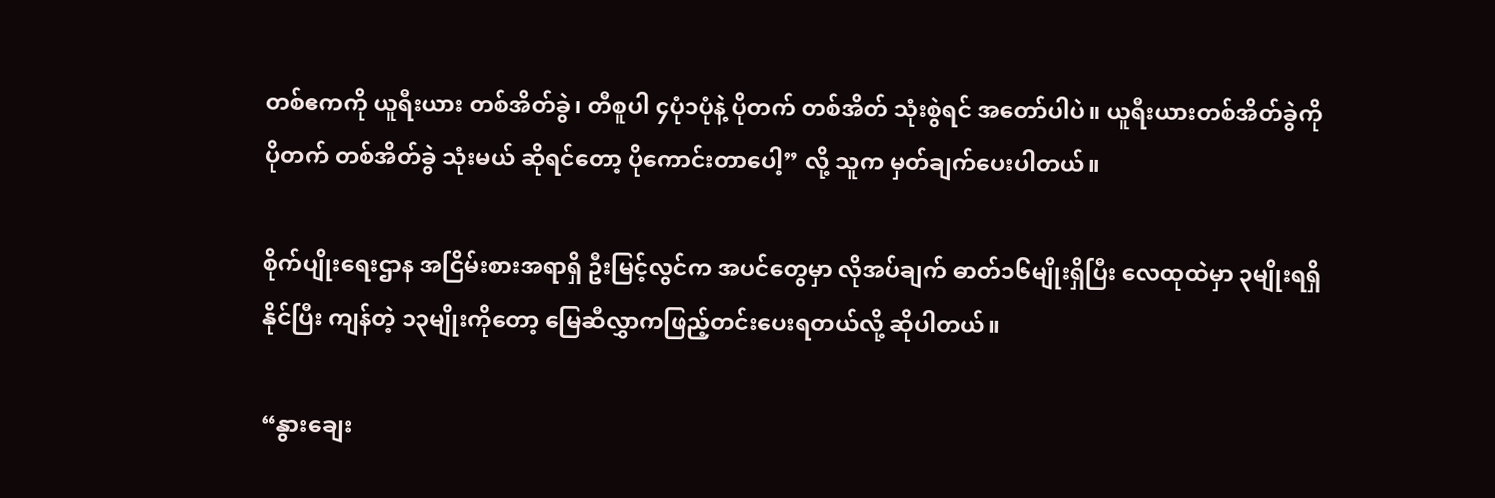တစ်ဧကကို ယူရီးယား တစ်အိတ်ခွဲ၊ တီစူပါ ၄ပုံ၁ပုံနဲ့ ပိုတက် တစ်အိတ် သုံးစွဲရင် အတော်ပါပဲ။ ယူရီးယားတစ်အိတ်ခွဲကို ပိုတက် တစ်အိတ်ခွဲ သုံးမယ် ဆိုရင်တော့ ပိုကောင်းတာပေါ့” လို့ သူက မှတ်ချက်ပေးပါတယ်။

စိုက်ပျိုးရေးဌာန အငြိမ်းစားအရာရှိ ဦးမြင့်လွင်က အပင်တွေမှာ လိုအပ်ချက် ဓာတ်၁၆မျိုးရှိပြီး လေထုထဲမှာ ၃မျိုးရရှိနိုင်ပြီး ကျန်တဲ့ ၁၃မျိုးကိုတော့ မြေဆီလွှာကဖြည့်တင်းပေးရတယ်လို့ ဆိုပါတယ်။

“နွားချေး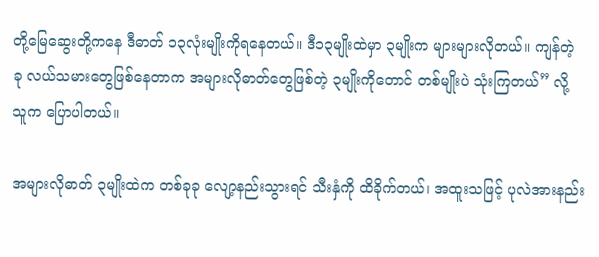တို့မြေဆွေးတို့ကနေ ဒီဓာတ် ၁၃လုံးမျိုးကိုရနေတယ်။ ဒီ၁၃မျိုးထဲမှာ ၃မျိုးက များများလိုတယ်။ ကျန်တဲ့ ခု လယ်သမားတွေဖြစ်နေတာက အများလိုဓာတ်တွေဖြစ်တဲ့ ၃မျိုးကိုတောင် တစ်မျိုးပဲ သုံးကြတယ်” လို့ သူက ပြောပါတယ်။

အများလိုဓာတ် ၃မျိုးထဲက တစ်ခုခု လျော့နည်းသွားရင် သီးနှံကို ထိခိုက်တယ်၊ အထူးသဖြင့် ပုလဲအားနည်း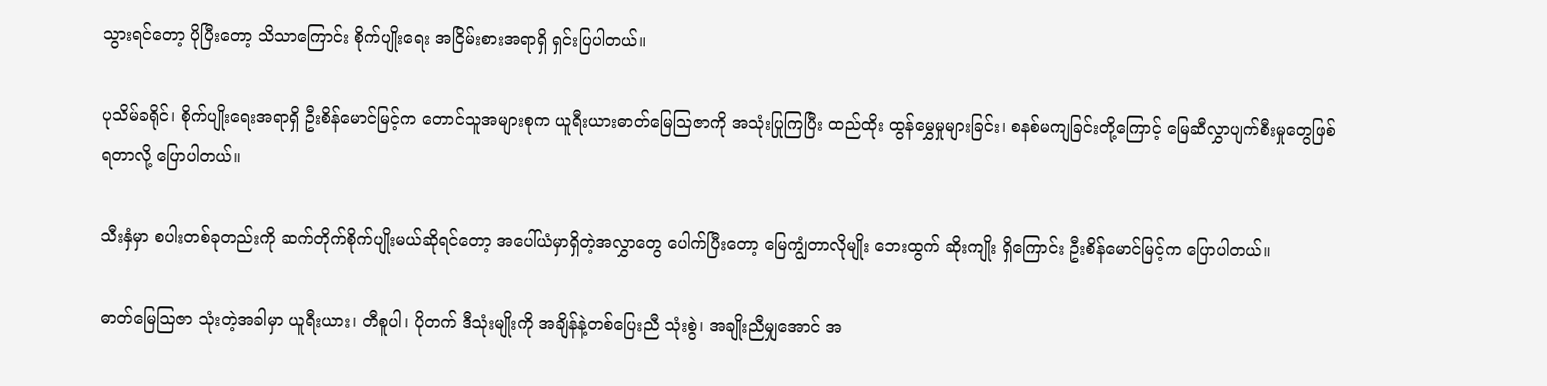သွားရင်တော့ ပိုပြီးတော့ သိသာကြောင်း စိုက်ပျိုးရေး အငြိမ်းစားအရာရှိ ရှင်းပြပါတယ်။

ပုသိမ်ခရိုင်၊ စိုက်ပျိုးရေးအရာရှိ ဦးစိန်မောင်မြင့်က တောင်သူအများစုက ယူရီးယားဓာတ်မြေသြဇာကို အသုံးပြုကြပြီး ထည်ထိုး ထွန်မွှေမှုများခြင်း၊ စနစ်မကျခြင်းတို့ကြောင့် မြေဆီလွှာပျက်စီးမှုတွေဖြစ်ရတာလို့ ပြောပါတယ်။

သီးနှံမှာ စပါးတစ်ခုတည်းကို ဆက်တိုက်စိုက်ပျိုးမယ်ဆိုရင်တော့ အပေါ်ယံမှာရှိတဲ့အလွှာတွေ ပေါက်ပြီးတော့ မြေကျွံတာလိုမျိုး ဘေးထွက် ဆိုးကျိုး ရှိကြောင်း ဦးစိန်မောင်မြင့်က ပြောပါတယ်။

ဓာတ်မြေသြဇာ သုံးတဲ့အခါမှာ ယူရီးယား၊ တီစူပါ၊ ပိုတက် ဒီသုံးမျိုးကို အချိန်နဲ့တစ်ပြေးညီ သုံးစွဲ၊ အချိုးညီမျှအောင် အ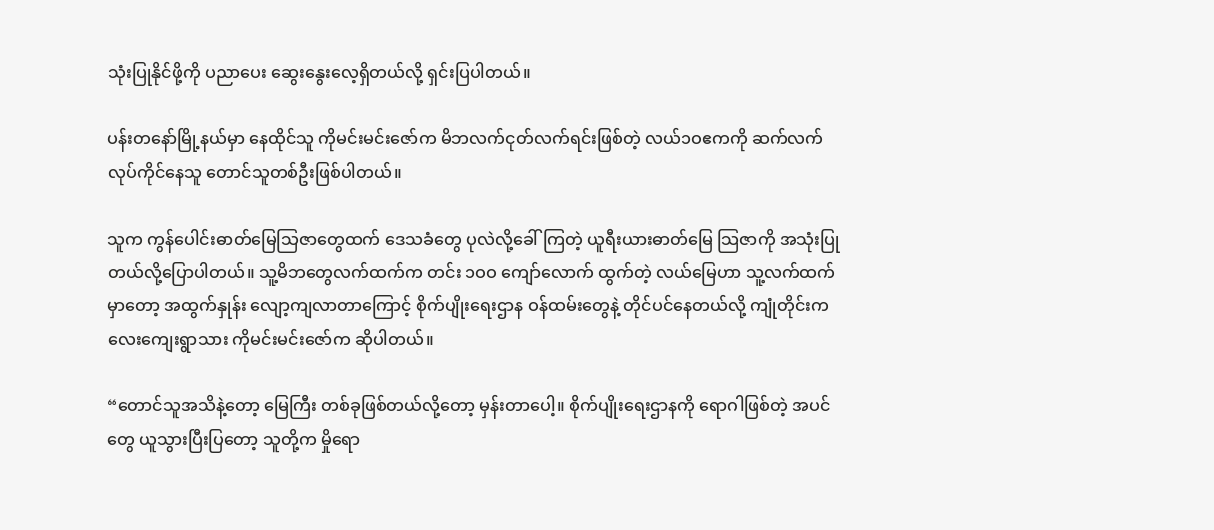သုံးပြုနိုင်ဖို့ကို ပညာပေး ဆွေးနွေးလေ့ရှိတယ်လို့ ရှင်းပြပါတယ်။

ပန်းတနော်မြို့နယ်မှာ နေထိုင်သူ ကိုမင်းမင်းဇော်က မိဘလက်ငုတ်လက်ရင်းဖြစ်တဲ့ လယ်၁ဝဧကကို ဆက်လက်လုပ်ကိုင်နေသူ တောင်သူတစ်ဦးဖြစ်ပါတယ်။

သူက ကွန်ပေါင်းဓာတ်မြေသြဇာတွေထက် ဒေသခံတွေ ပုလဲလို့ခေါ်ကြတဲ့ ယူရီးယားဓာတ်မြေ သြဇာကို အသုံးပြုတယ်လို့ပြောပါတယ်။ သူ့မိဘတွေလက်ထက်က တင်း ၁ဝဝ ကျော်လောက် ထွက်တဲ့ လယ်မြေဟာ သူ့လက်ထက်မှာတော့ အထွက်နှုန်း လျော့ကျလာတာကြောင့် စိုက်ပျိုးရေးဌာန ဝန်ထမ်းတွေနဲ့ တိုင်ပင်နေတယ်လို့ ကျုံတိုင်းကလေးကျေးရွာသား ကိုမင်းမင်းဇော်က ဆိုပါတယ်။

“တောင်သူအသိနဲ့တော့ မြေကြီး တစ်ခုဖြစ်တယ်လို့တော့ မှန်းတာပေါ့။ စိုက်ပျိုးရေးဌာနကို ရောဂါဖြစ်တဲ့ အပင်တွေ ယူသွားပြီးပြတော့ သူတို့က မှိုရော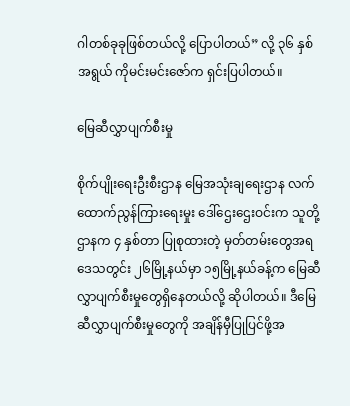ဂါတစ်ခုခုဖြစ်တယ်လို့ ပြောပါတယ်” လို့ ၃၆ နှစ် အရွယ် ကိုမင်းမင်းဇော်က ရှင်းပြပါတယ်။

မြေဆီလွှာပျက်စီးမှု

စိုက်ပျိုးရေးဦးစီးဌာန မြေအသုံးချရေးဌာန လက်ထောက်ညွန်ကြားရေးမှုး ဒေါ်ဌေးဌေးဝင်းက သူတို့ဌာနက ၄ နှစ်တာ ပြုစုထားတဲ့ မှတ်တမ်းတွေအရ ဒေသတွင်း ၂၆မြို့နယ်မှာ ၁၅မြို့နယ်ခန့်က မြေဆီလွှာပျက်စီးမှုတွေရှိနေတယ်လို့ ဆိုပါတယ်။ ဒီမြေဆီလွှာပျက်စီးမှုတွေကို အချိန်မှီပြုပြင်ဖို့အ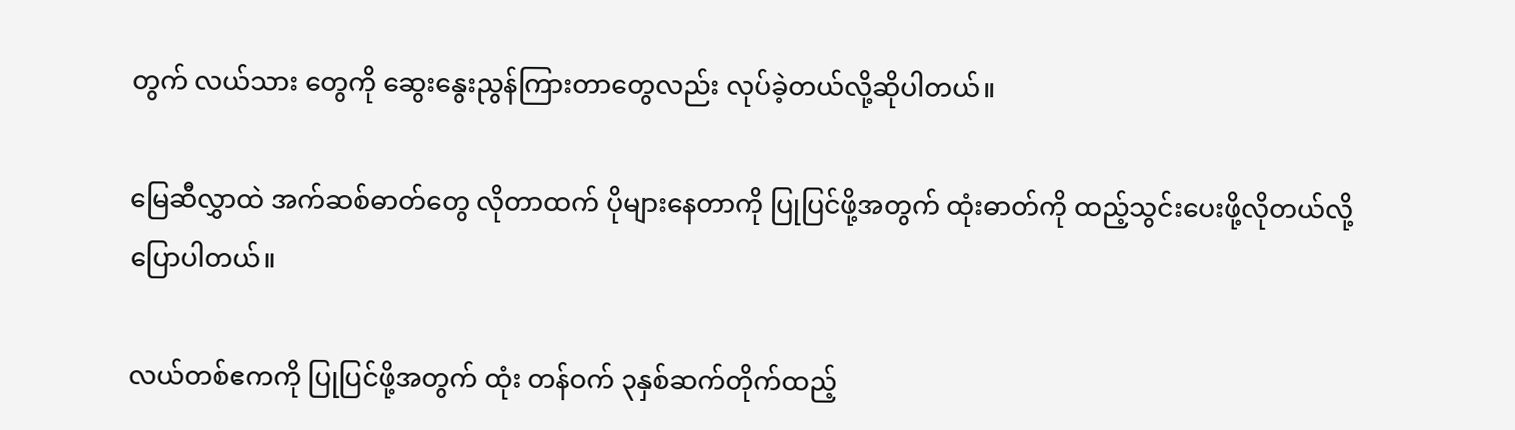တွက် လယ်သား တွေကို ဆွေးနွေးညွန်ကြားတာတွေလည်း လုပ်ခဲ့တယ်လို့ဆိုပါတယ်။

မြေဆီလွှာထဲ အက်ဆစ်ဓာတ်တွေ လိုတာထက် ပိုများနေတာကို ပြုပြင်ဖို့အတွက် ထုံးဓာတ်ကို ထည့်သွင်းပေးဖို့လိုတယ်လို့ ပြောပါတယ်။

လယ်တစ်ဧကကို ပြုပြင်ဖို့အတွက် ထုံး တန်ဝက် ၃နှစ်ဆက်တိုက်ထည့်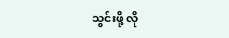သွင်းဖို့ လို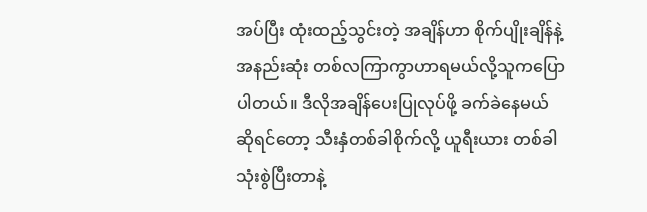အပ်ပြီး ထုံးထည့်သွင်းတဲ့ အချိန်ဟာ စိုက်ပျိုးချိန်နဲ့ အနည်းဆုံး တစ်လကြာကွာဟာရမယ်လို့သူကပြောပါတယ်။ ဒီလိုအချိန်ပေးပြုလုပ်ဖို့ ခက်ခဲနေမယ်ဆိုရင်တော့ သီးနှံတစ်ခါစိုက်လို့ ယူရီးယား တစ်ခါသုံးစွဲပြီးတာနဲ့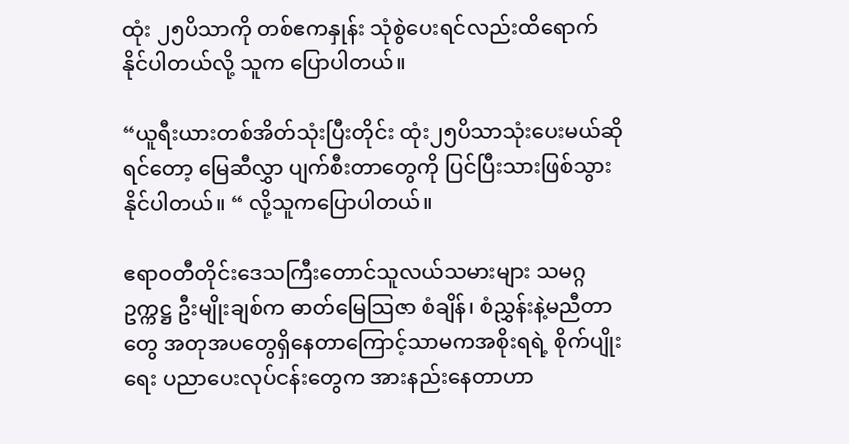ထုံး ၂၅ပိသာကို တစ်ဧကနှုန်း သုံစွဲပေးရင်လည်းထိရောက် နိုင်ပါတယ်လို့ သူက ပြောပါတယ်။

“ယူရီးယားတစ်အိတ်သုံးပြီးတိုင်း ထုံး၂၅ပိသာသုံးပေးမယ်ဆိုရင်တော့ မြေဆီလွှာ ပျက်စီးတာတွေကို ပြင်ပြီးသားဖြစ်သွားနိုင်ပါတယ်။ “ လို့သူကပြောပါတယ်။

ဧရာဝတီတိုင်းဒေသကြီးတောင်သူလယ်သမားများ သမဂ္ဂ ဥက္ကဋ္ဌ ဦးမျိုးချစ်က ဓာတ်မြေသြဇာ စံချိန်၊ စံညွှန်းနဲ့မညီတာတွေ အတုအပတွေရှိနေတာကြောင့်သာမကအစိုးရရဲ့ စိုက်ပျိုးရေး ပညာပေးလုပ်ငန်းတွေက အားနည်းနေတာဟာ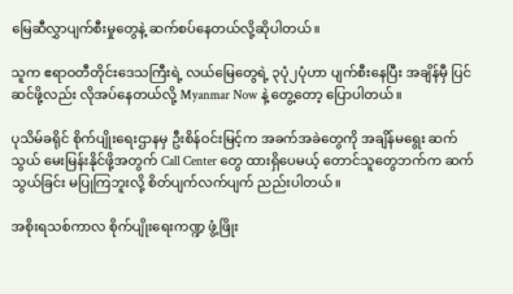မြေဆီလွှာပျက်စီးမှုတွေနဲ့ ဆက်စပ်နေတယ်လို့ဆိုပါတယ်။

သူက ဧရာဝတီတိုင်းဒေသကြီးရဲ့ လယ်မြေတွေရဲ့ ၃ပုံ၂ပုံဟာ ပျက်စီးနေပြီး အချိန်မှီ ပြင်ဆင်ဖို့လည်း လိုအပ်နေတယ်လို့ Myanmar Now နဲ့ တွေ့တော့ ပြောပါတယ်။

ပုသိမ်ခရိုင် စိုက်ပျိုးရေးဌာနမှ ဦးစိန်ဝင်းမြင့်က အခက်အခဲတွေကို အချိန်မရွေး ဆက်သွယ် မေးမြန်းနိုင်ဖို့အတွက် Call Center တွေ ထားရှိပေမယ့် တောင်သူတွေဘက်က ဆက်သွယ်ခြင်း မပြုကြဘူးလို့ စိတ်ပျက်လက်ပျက် ညည်းပါတယ်။

အစိုးရသစ်ကာလ စိုက်ပျိုးရေးကဏ္ဍ ဖွံ့ဖြိုး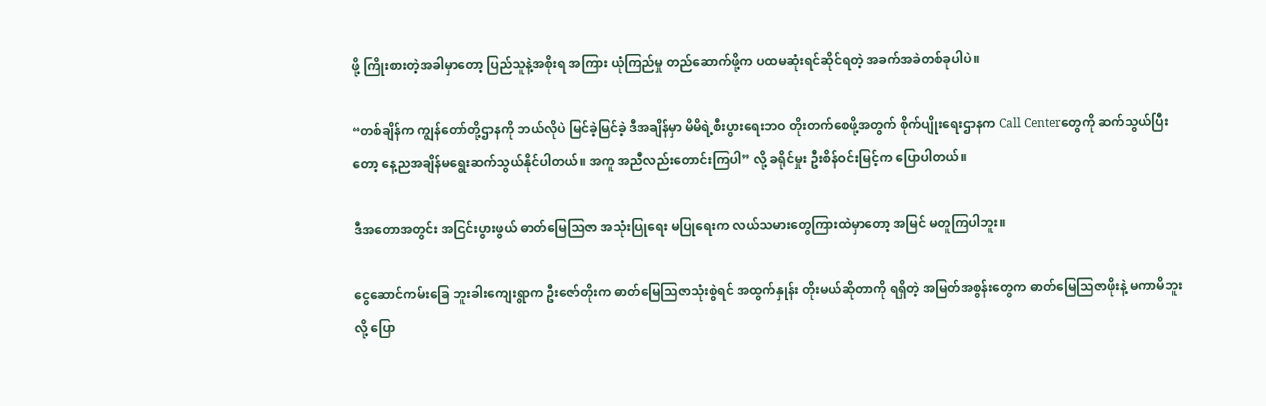ဖို့ ကြိုးစားတဲ့အခါမှာတော့ ပြည်သူနဲ့အစိုးရ အကြား ယုံကြည်မှု တည်ဆောက်ဖို့က ပထမဆုံးရင်ဆိုင်ရတဲ့ အခက်အခဲတစ်ခုပါပဲ။

“တစ်ချိန်က ကျွန်တော်တို့ဌာနကို ဘယ်လိုပဲ မြင်ခဲ့မြင်ခဲ့ ဒီအချိန်မှာ မိမိရဲ့စီးပွားရေးဘဝ တိုးတက်စေဖို့အတွက် စိုက်ပျိုးရေးဌာနက Call Centerတွေကို ဆက်သွယ်ပြီးတော့ နေ့ညအချိန်မရွေးဆက်သွယ်နိုင်ပါတယ်။ အကူ အညီလည်းတောင်းကြပါ” လို့ ခရိုင်မှုး ဦးစိန်ဝင်းမြင့်က ပြောပါတယ်။

ဒီအတောအတွင်း အငြင်းပွားဖွယ် ဓာတ်မြေသြဇာ အသုံးပြုရေး မပြုရေးက လယ်သမားတွေကြားထဲမှာတော့ အမြင် မတူကြပါဘူး။

ငွေဆောင်ကမ်းခြေ ဘူးခါးကျေးရွာက ဦးဇော်တိုးက ဓာတ်မြေသြဇာသုံးစွဲရင် အထွက်နှုန်း တိုးမယ်ဆိုတာကို ရရှိတဲ့ အမြတ်အစွန်းတွေက ဓာတ်မြေသြဇာဖိုးနဲ့ မကာမိဘူး လို့ ပြော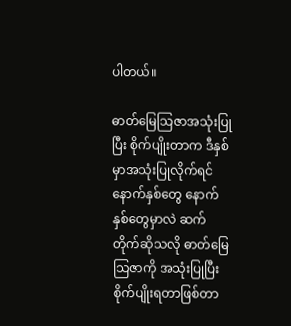ပါတယ်။

ဓာတ်မြေသြဇာအသုံးပြုပြီး စိုက်ပျိုးတာက ဒီနှစ်မှာအသုံးပြုလိုက်ရင် နောက်နှစ်တွေ နောက်နှစ်တွေမှာလဲ ဆက်တိုက်ဆိုသလို ဓာတ်မြေသြဇာကို အသုံးပြုပြီး စိုက်ပျိုးရတာဖြစ်တာ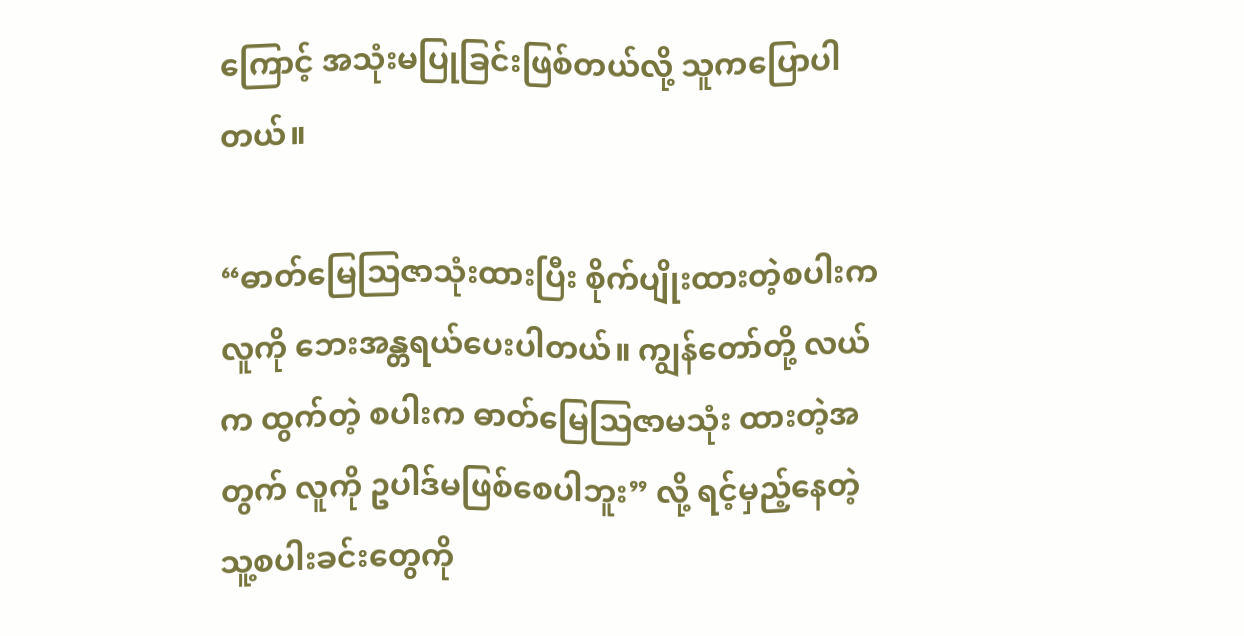ကြောင့် အသုံးမပြုခြင်းဖြစ်တယ်လို့ သူကပြောပါတယ်။

“ဓာတ်မြေသြဇာသုံးထားပြီး စိုက်ပျိုးထားတဲ့စပါးက လူကို ဘေးအန္တရယ်ပေးပါတယ်။ ကျွန်တော်တို့ လယ်က ထွက်တဲ့ စပါးက ဓာတ်မြေသြဇာမသုံး ထားတဲ့အတွက် လူကို ဥပါဒ်မဖြစ်စေပါဘူး” လို့ ရင့်မှည့်နေတဲ့ သူ့စပါးခင်းတွေကို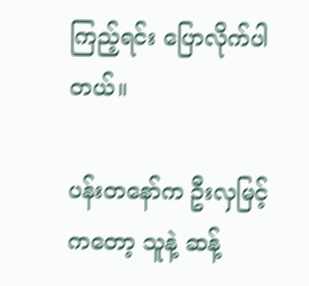ကြည့်ရင်း ပြောလိုက်ပါတယ်။

ပန်းတနော်က ဦးလှမြင့်ကတော့ သူနဲ့ ဆန့်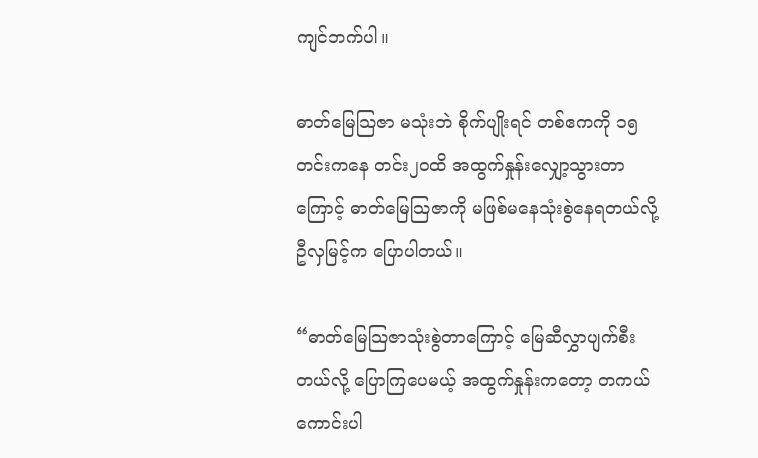ကျင်ဘက်ပါ။

ဓာတ်မြေသြဇာ မသုံးဘဲ စိုက်ပျိုးရင် တစ်ဧကကို ၁၅တင်းကနေ တင်း၂ဝထိ အထွက်နှုန်းလျှော့သွားတာကြောင့် ဓာတ်မြေသြဇာကို မဖြစ်မနေသုံးစွဲနေရတယ်လို့ ဦလှမြင့်က ပြောပါတယ်။

“ဓာတ်မြေသြဇာသုံးစွဲတာကြောင့် မြေဆီလွှာပျက်စီးတယ်လို့ ပြောကြပေမယ့် အထွက်နှုန်းကတော့ တကယ် ကောင်းပါ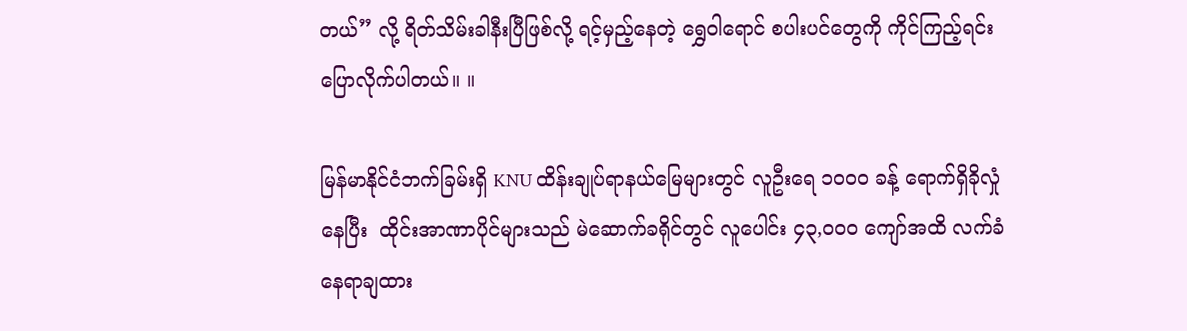တယ်” လို့ ရိတ်သိမ်းခါနီးပြီဖြစ်လို့ ရင့်မှည့်နေတဲ့ ရွှေဝါရောင် စပါးပင်တွေကို ကိုင်ကြည့်ရင်း ပြောလိုက်ပါတယ်။ ။

မြန်မာနိုင်ငံဘက်ခြမ်းရှိ KNU ထိန်းချုပ်ရာနယ်မြေများတွင် လူဦးရေ ၁၀၀၀ ခန့် ရောက်ရှိခိုလှုံနေပြီး  ထိုင်းအာဏာပိုင်များသည် မဲဆောက်ခရိုင်တွင် လူပေါင်း ၄၃,၀၀၀ ကျော်အထိ လက်ခံနေရာချထား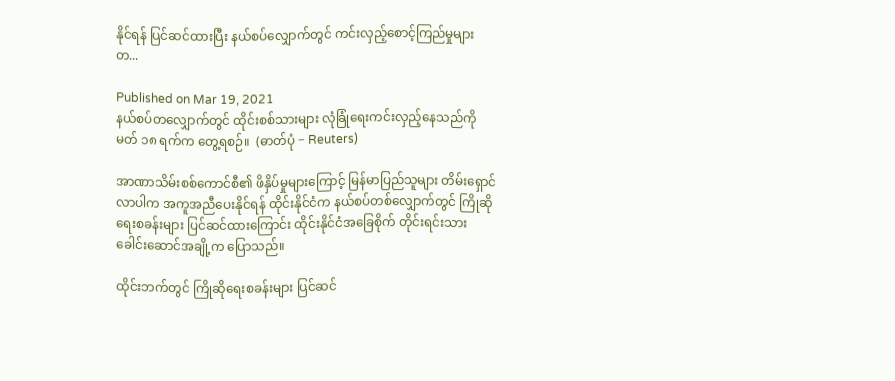နိုင်ရန် ပြင်ဆင်ထားပြီး နယ်စပ်လျှောက်တွင် ကင်းလှည့်စောင့်ကြည်မှုများတ...

Published on Mar 19, 2021
နယ်စပ်တလျှောက်တွင် ထိုင်းစစ်သားများ လုံခြုံရေးကင်းလှည့်နေသည်ကို မတ် ၁၈ ရက်က တွေ့ရစဉ်။  (ဓာတ်ပုံ − Reuters)

အာဏာသိမ်းစစ်ကောင်စီ၏ ဖိနှိပ်မှုများကြောင့် မြန်မာပြည်သူများ တိမ်းရှောင်လာပါက အကူအညီပေးနိုင်ရန် ထိုင်းနိုင်ငံက နယ်စပ်တစ်လျှောက်တွင် ကြိုဆိုရေးစခန်းများ ပြင်ဆင်ထားကြောင်း ထိုင်းနိုင်ငံအခြေစိုက် တိုင်းရင်းသားခေါင်းဆောင်အချို့က ပြောသည်။

ထိုင်းဘက်တွင် ကြိုဆိုရေးစခန်းများ ပြင်ဆင်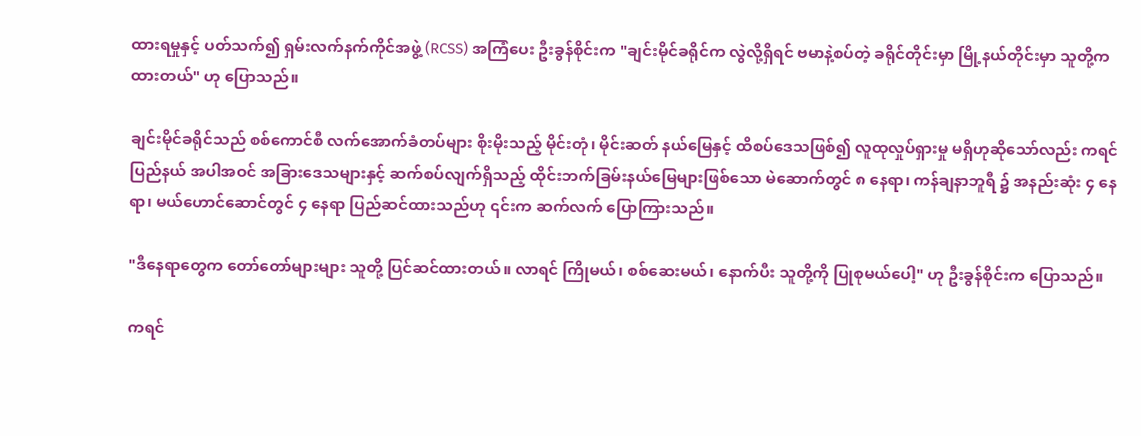ထားရမှုနှင့် ပတ်သက်၍ ရှမ်းလက်နက်ကိုင်အဖွဲ့ (RCSS) အကြံပေး ဦးခွန်စိုင်းက "ချင်းမိုင်ခရိုင်က လွဲလို့ရှိရင် ဗမာနဲ့စပ်တဲ့ ခရိုင်တိုင်းမှာ မြို့နယ်တိုင်းမှာ သူတို့က ထားတယ်" ဟု ပြောသည်။

ချင်းမိုင်ခရိုင်သည် စစ်ကောင်စီ လက်အောက်ခံတပ်များ စိုးမိုးသည့် မိုင်းတုံ၊ မိုင်းဆတ် နယ်မြေနှင့် ထိစပ်ဒေသဖြစ်၍ လူထုလှုပ်ရှားမှု မရှိဟုဆိုသော်လည်း ကရင်ပြည်နယ် အပါအဝင် အခြားဒေသများနှင့် ဆက်စပ်လျက်ရှိသည့် ထိုင်းဘက်ခြမ်းနယ်မြေများဖြစ်သော မဲ‌ဆောက်တွင် ၈ နေရာ၊ ကန်ချနာဘူရီ ၌ အနည်းဆုံး ၄ နေရာ၊ မယ်ဟောင်ဆောင်တွင် ၄ နေရာ ပြည်ဆင်ထားသည်ဟု ၎င်းက ဆက်လက် ပြောကြားသည်။

"ဒီနေရာတွေက တော်တော်များများ သူတို့ ပြင်ဆင်ထားတယ်။ လာရင် ကြိုမယ်၊ စစ်ဆေးမယ်၊ နောက်ပီး သူတို့ကို ပြုစုမယ်ပေါ့" ဟု ဦးခွန်စိုင်းက ပြောသည်။

ကရင်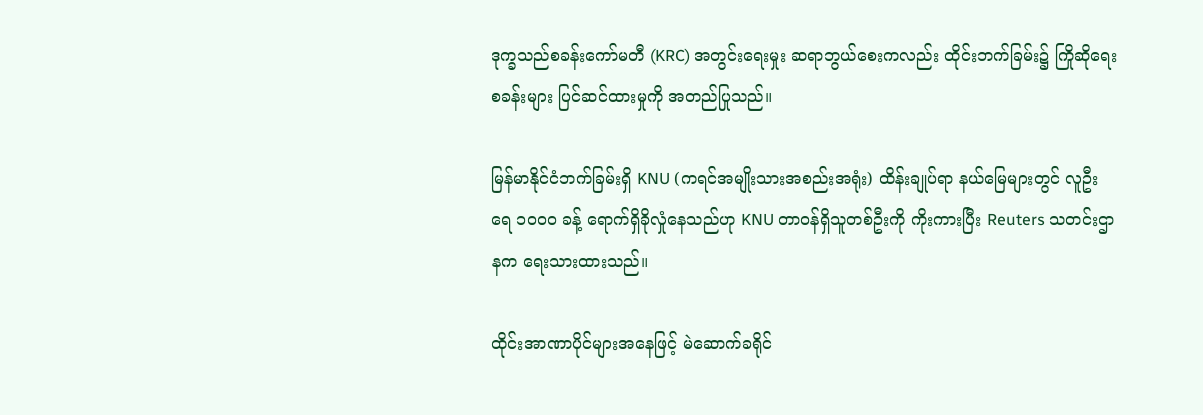ဒုက္ခသည်စခန်းကော်မတီ (KRC) အတွင်းရေးမှုး ဆရာဘွယ်စေးကလည်း ထိုင်းဘက်ခြမ်း၌ ကြိုဆိုရေးစခန်းများ ပြင်ဆင်ထားမှုကို အတည်ပြုသည်။

မြန်မာနိုင်ငံဘက်ခြမ်းရှိ KNU (ကရင်အမျိုးသားအစည်းအရုံး) ထိန်းချုပ်ရာ နယ်မြေများတွင် လူဦးရေ ၁၀၀၀ ခန့် ရောက်ရှိခိုလှုံနေသည်ဟု KNU တာဝန်ရှိသူတစ်ဦးကို ကိုးကားပြီး Reuters သတင်းဌာနက ရေးသားထားသည်။

ထိုင်းအာဏာပိုင်များအနေဖြင့် မဲဆောက်ခရိုင်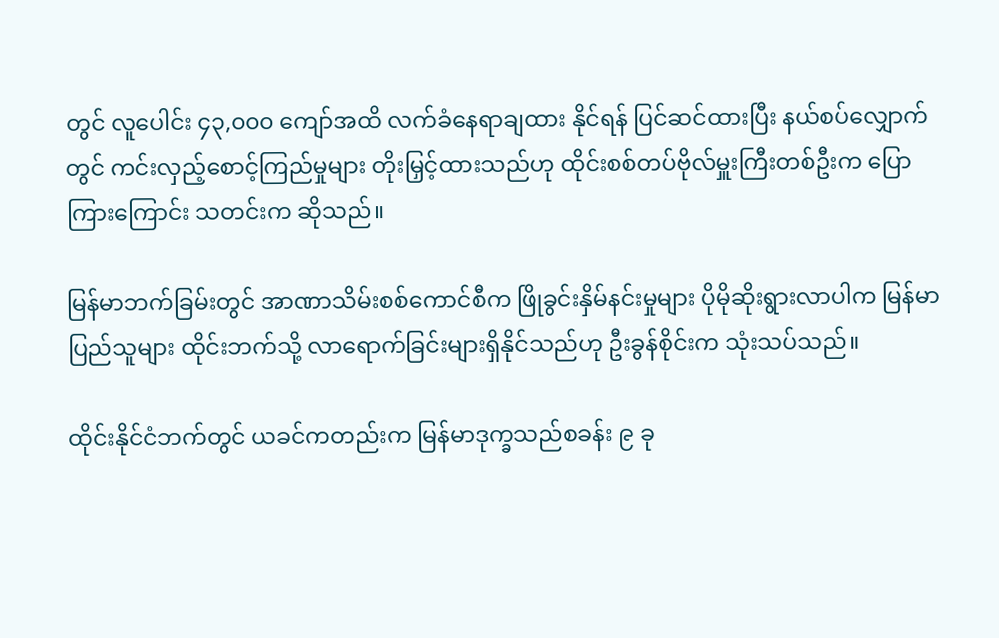တွင် လူပေါင်း ၄၃,၀၀၀ ကျော်အထိ လက်ခံနေရာချထား နိုင်ရန် ပြင်ဆင်ထားပြီး နယ်စပ်လျှောက်တွင် ကင်းလှည့်စောင့်ကြည်မှုများ တိုးမြှင့်ထားသည်ဟု ထိုင်းစစ်တပ်ဗိုလ်မှူးကြီးတစ်ဦးက ပြောကြားကြောင်း သတင်းက ဆိုသည်။

မြန်မာဘက်ခြမ်းတွင် အာဏာသိမ်းစစ်ကောင်စီက ဖြိုခွင်းနှိမ်နင်းမှုများ ပိုမိုဆိုးရွားလာပါက မြန်မာ ပြည်သူများ ထိုင်းဘက်သို့ လာရောက်ခြင်းများရှိနိုင်သည်ဟု ဦးခွန်စိုင်းက သုံးသပ်သည်။

ထိုင်းနိုင်ငံဘက်တွင် ယခင်ကတည်းက မြန်မာဒုက္ခသည်စခန်း ၉ ခု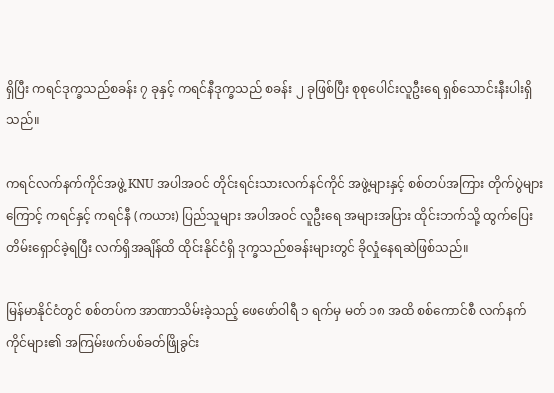ရှိပြီး ကရင်ဒုက္ခသည်စခန်း ၇ ခုနှင့် ကရင်နီဒုက္ခသည် စခန်း ၂ ခုဖြစ်ပြီး စုစုပေါင်းလူဦးရေ ရှစ်သောင်းနီးပါးရှိသည်။

ကရင်လက်နက်ကိုင်အဖွဲ့ KNU အပါအဝင် တိုင်းရင်းသားလက်နင်ကိုင် အဖွဲ့များနှင့် စစ်တပ်အကြား တိုက်ပွဲများကြောင့် ကရင်နှင့် ကရင်နီ (ကယား) ပြည်သူများ အပါအဝင် လူဦးရေ အများအပြား ထိုင်းဘက်သို့ ထွက်ပြေးတိမ်းရှောင်ခဲ့ရပြီး လက်ရှိအချိန်ထိ ထိုင်းနိုင်ငံရှိ ဒုက္ခသည်စခန်းများတွင် ခိုလှုံနေရဆဲဖြစ်သည်။

မြန်မာနိုင်ငံတွင် စစ်တပ်က အာဏာသိမ်းခဲ့သည့် ဖေဖော်ဝါရီ ၁ ရက်မှ မတ် ၁၈ အထိ စစ်ကောင်စီ လက်နက်ကိုင်များ၏ အကြမ်းဖက်ပစ်ခတ်ဖြိုခွင်း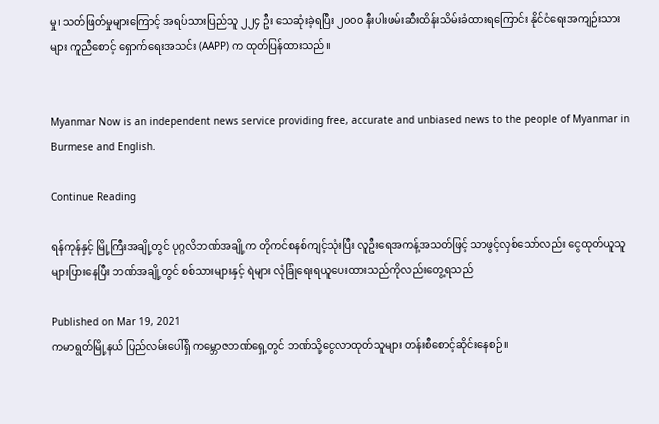မှု၊ သတ်ဖြတ်မှုများကြောင့် အရပ်သားပြည်သူ ၂၂၄ ဦး သေဆုံးခဲ့ရပြီး ၂၀၀၀ နီးပါးဖမ်းဆီးထိန်းသိမ်းခံထားရကြောင်း နိုင်ငံရေးအကျဉ်းသားများ ကူညီစောင့် ရှောက်ရေးအသင်း (AAPP) က ထုတ်ပြန်ထားသည်။


Myanmar Now is an independent news service providing free, accurate and unbiased news to the people of Myanmar in Burmese and English.

Continue Reading

ရန်ကုန်နှင့် မြို့ကြီးအချို့တွင် ပုဂ္ဂလိဘဏ်အချို့က တိုကင်စနစ်ကျင့်သုံးပြီး လူဦးရေအကန့်အသတ်ဖြင့် သာဖွင့်လှစ်သော်လည်း ငွေထုတ်ယူသူ များပြားနေပြီး ဘဏ်အချို့တွင် စစ်သားများနှင့် ရဲများ လုံခြုံရေးရယူပေးထားသည်ကိုလည်းတွေ့ရသည်

Published on Mar 19, 2021
ကမာရွတ်မြို့နယ် ပြည်လမ်းပေါ်ရှိ ကမ္ဘောဇဘဏ်ရှေ့တွင် ဘဏ်သို့ငွေလာထုတ်သူများ တန်းစီစောင့်ဆိုင်းနေစဉ်။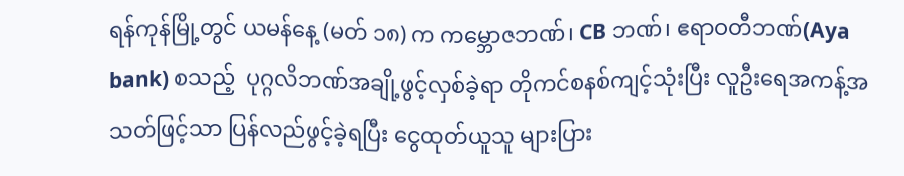ရန်ကုန်မြို့တွင် ယမန်နေ့ (မတ် ၁၈) က ကမ္ဘောဇဘဏ်၊ CB ဘဏ်၊ ဧရာဝတီဘဏ်(Aya bank) စသည့်  ပုဂ္ဂလိဘဏ်အချို့ဖွင့်လှစ်ခဲ့ရာ တိုကင်စနစ်ကျင့်သုံးပြီး လူဦးရေအကန့်အသတ်ဖြင့်သာ ပြန်လည်ဖွင့်ခဲ့ရပြီး ငွေထုတ်ယူသူ များပြား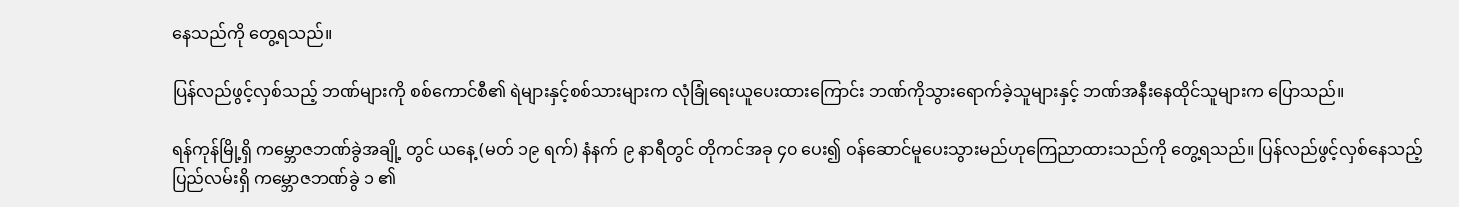နေသည်ကို တွေ့ရသည်။

ပြန်လည်ဖွင့်လှစ်သည့် ဘဏ်များကို စစ်ကောင်စီ၏ ရဲများနှင့်စစ်သားများက လုံခြုံရေးယူပေးထားကြောင်း ဘဏ်ကိုသွားရောက်ခဲ့သူများနှင့် ဘဏ်အနီးနေထိုင်သူများက ပြောသည်။

ရန်ကုန်မြို့ရှိ ကမ္ဘောဇဘဏ်ခွဲအချို့ တွင် ယနေ့ (မတ် ၁၉ ရက်) နံနက် ၉ နာရီတွင် တိုကင်အခု ၄၀ ပေး၍ ဝန်ဆောင်မူပေးသွားမည်ဟုကြေညာထားသည်ကို တွေ့ရသည်။ ပြန်လည်ဖွင့်လှစ်နေသည့် ပြည်လမ်းရှိ ကမ္ဘောဇဘဏ်ခွဲ ၁ ၏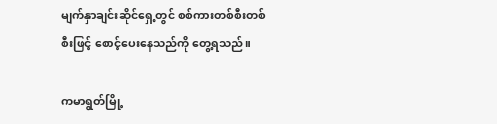မျက်နှာချင်းဆိုင်ရှေ့တွင် စစ်ကားတစ်စီးတစ်စီးဖြင့် စောင့်ပေးနေသည်ကို တွေ့ရသည်။

ကမာရွတ်မြို့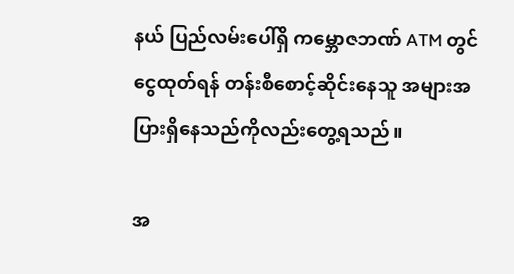နယ် ပြည်လမ်းပေါ်ရှိ ကမ္ဘောဇဘဏ် ATM တွင် ငွေထုတ်ရန် တန်းစီစောင့်ဆိုင်းနေသူ အများအပြားရှိနေသည်ကိုလည်းတွေ့ရသည်။

အ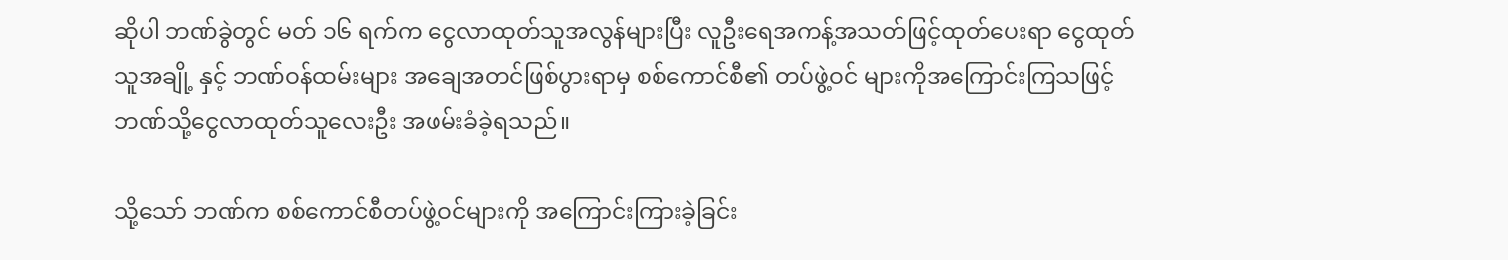ဆိုပါ ဘဏ်ခွဲတွင် မတ် ၁၆ ရက်က ငွေလာထုတ်သူအလွန်များပြီး လူဦးရေအကန့်အသတ်ဖြင့်ထုတ်ပေးရာ ငွေထုတ်သူအချို့ နှင့် ဘဏ်ဝန်ထမ်းများ အချေအတင်ဖြစ်ပွားရာမှ စစ်ကောင်စီ၏ တပ်ဖွဲ့ဝင် များကိုအကြောင်းကြသဖြင့် ဘဏ်သို့ငွေလာထုတ်သူလေးဦး အဖမ်းခံခဲ့ရသည်။

သို့သော် ဘဏ်က စစ်ကောင်စီတပ်ဖွဲ့ဝင်များကို အကြောင်းကြားခဲ့ခြင်း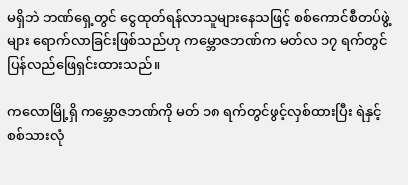မရှိဘဲ ဘဏ်ရှေ့တွင် ငွေထုတ်ရန်လာသူများနေသဖြင့် စစ်ကောင်စီတပ်ဖွဲ့များ ရောက်လာခြင်းဖြစ်သည်ဟု ကမ္ဘောဇဘဏ်က မတ်လ ၁၇ ရက်တွင် ပြန်လည်ဖြေရှင်းထားသည်။

ကလောမြို့ရှိ ကမ္ဘောဇဘဏ်ကို မတ် ၁၈ ရက်တွင်ဖွင့်လှစ်ထားပြီး ရဲနှင့် စစ်သားလုံ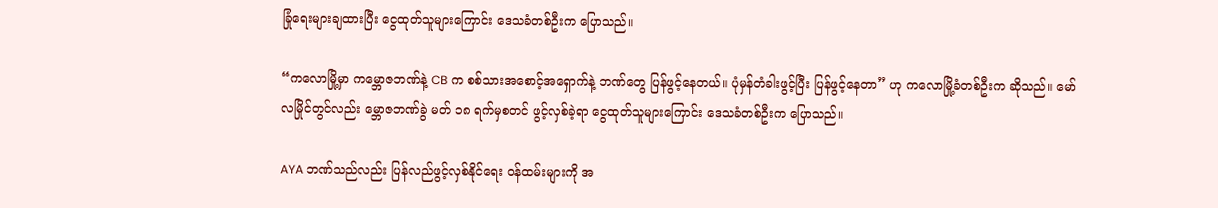ခြုံရေးများချထားပြီး ငွေထုတ်သူများကြောင်း ဒေသခံတစ်ဦးက ပြောသည်။

“ကလောမြို့မှာ ကမ္ဘောဇဘဏ်နဲ့ CB က စစ်သားအစောင့်အရှောက်နဲ့ ဘဏ်တွေ ပြန်ဖွင့်နေတယ်။ ပုံမှန်တံခါးဖွင့်ပြီး ပြန်ဖွင့်နေတာ” ဟု ကလောမြို့ခံတစ်ဦးက ဆိုသည်။ မော်လမြိုင်တွင်လည်း မ္ဘောဇဘဏ်ခွဲ မတ် ၁၈ ရက်မှစတင် ဖွင့်လှစ်ခဲ့ရာ ငွေထုတ်သူများကြောင်း ဒေသခံတစ်ဦးက ပြောသည်။

AYA ဘဏ်သည်လည်း ပြန်လည်ဖွင့်လှစ်နိုင်ရေး ဝန်ထမ်းများကို အ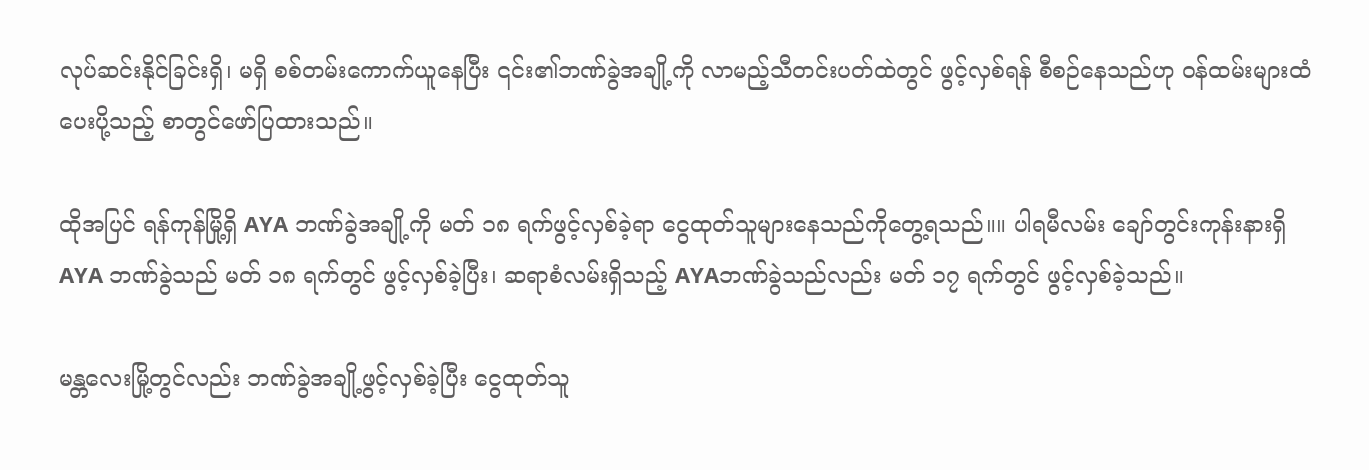လုပ်ဆင်းနိုင်ခြင်းရှိ၊ မရှိ စစ်တမ်းကောက်ယူနေပြီး ၎င်း၏ဘဏ်ခွဲအချို့ကို လာမည့်သီတင်းပတ်ထဲတွင် ဖွင့်လှစ်ရန် စီစဉ်နေသည်ဟု ဝန်ထမ်းများထံပေးပို့သည့် စာတွင်ဖော်ပြထားသည်။

ထိုအပြင် ရန်ကုန်မြို့ရှိ AYA ဘဏ်ခွဲအချို့ကို မတ် ၁၈ ရက်ဖွင့်လှစ်ခဲ့ရာ ငွေထုတ်သူများနေသည်ကိုတွေ့ရသည်။။ ပါရမီလမ်း ချော်တွင်းကုန်းနားရှိ AYA ဘဏ်ခွဲသည် မတ် ၁၈ ရက်တွင် ဖွင့်လှစ်ခဲ့ပြီး၊ ဆရာစံလမ်းရှိသည့် AYAဘဏ်ခွဲသည်လည်း မတ် ၁၇ ရက်တွင် ဖွင့်လှစ်ခဲ့သည်။

မန္တလေးမြို့တွင်လည်း ဘဏ်ခွဲအချို့ဖွင့်လှစ်ခဲ့ပြီး ငွေထုတ်သူ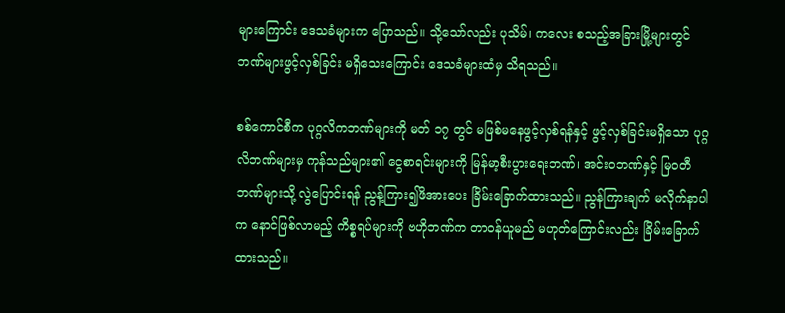များကြောင်း ဒေသခံများက ပြောသည်။ သို့သော်လည်း ပုသိမ်၊ ကလေး စသည့်အခြားမြို့များတွင် ဘဏ်များဖွင့်လှစ်ခြင်း မရှိသေးကြောင်း ဒေသခံများထံမှ သိရသည်။

စစ်ကောင်စီက ပုဂ္ဂလိကဘဏ်များကို မတ် ၁၇ တွင် မဖြစ်မနေဖွင့်လှစ်ရန်နှင့် ဖွင့်လှစ်ခြင်းမရှိသော ပုဂ္ဂလိဘဏ်များမှ ကုန်သည်များ၏ ငွေစာရင်းများကို မြန်မာ့စီးပွားရေးဘဏ်၊ အင်းဝဘဏ်နှင့် မြဝတီဘဏ်များသို့ လွဲပြောင်းရန် ညွန့်ကြား၍ဖိအားပေး ခြိမ်းခြောက်ထားသည်။ ညွန်ကြားချက် မလိုက်နာပါက နောင်ဖြစ်လာမည့် ကိစ္စရပ်များကို ဗဟိုဘဏ်က တာဝန်ယူမည် မဟုတ်ကြောင်းလည်း ခြိမ်းခြောက်ထားသည်။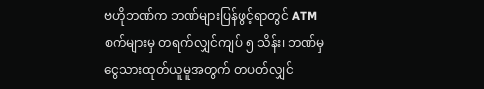ဗဟိုဘဏ်က ဘဏ်များပြန်ဖွင့်ရာတွင် ATM စက်များမှ တရက်လျှင်ကျပ် ၅ သိန်း၊ ဘဏ်မှ ငွေသားထုတ်ယူမူအတွက် တပတ်လျှင်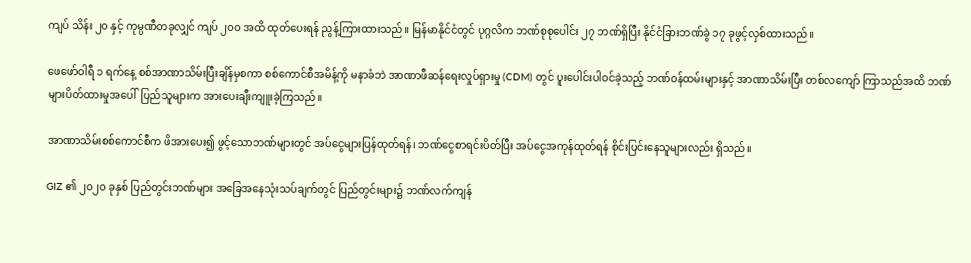ကျပ် သိန်း ၂၀ နှင့် ကုမ္ပဏီတခုလျှင် ကျပ် ၂၀၀ အထိ ထုတ်ပေးရန် ညွန့်ကြားထားသည်။ မြန်မာနိုင်ငံတွင် ပုဂ္ဂလိက ဘဏ်စုစုပေါင်း ၂၇ ဘဏ်ရှိပြီး နိုင်ငံခြားဘဏ်ခွဲ ၁၇ ခုဖွင့်လှစ်ထားသည်။

ဖေဖော်ဝါရီ ၁ ရက်နေ့ စစ်အာဏာသိမ်းပြီးချိန်မှစကာ စစ်ကောင်စီအမိန့်ကို မနာခံဘဲ အာဏာဖီဆန်ရေးလှုပ်ရှားမှု (CDM) တွင် ပူးပေါင်းပါဝင်ခဲ့သည့် ဘဏ်ဝန်ထမ်းများနှင့် အာဏာသိမ်းပြီး တစ်လကျော် ကြာသည်အထိ ဘဏ်များပိတ်ထားမှုအပေါ်  ပြည်သူများက အားပေးချီးကျူးခဲ့ကြသည်။

အာဏာသိမ်းစစ်ကောင်စီက ဖိအားပေး၍ ဖွင့်သောဘဏ်များတွင် အပ်ငွေများပြန်ထုတ်ရန်၊ ဘဏ်ငွေစာရင်းပိတ်ပြီး အပ်ငွေအကုန်ထုတ်ရန် စိုင်းပြင်းနေသူများလည်း ရှိသည်။

GIZ ၏ ၂၀၂၀ ခုနှစ် ပြည်တွင်းဘဏ်များ အခြေအနေသုံးသပ်ချက်တွင် ပြည်တွင်းများ၌ ဘဏ်လက်ကျန်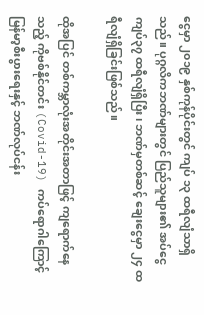ငွေမှာ ၂၀၁၉ နှစ်ကုန်ပိုင်းတွင် ကျပ် ၁၃ ထရီလျံသာရှိသည်။ ပုဂ္ဂလိကဘဏ်များတွင် ပြည်သူများ၏ အပ်ငွေ ကျပ်၃၇ ထရီလျံရှိပြီး၊ ဘဏ်မှတစ်ဆင့် ချေးငွေမှာ ၂၄ ထရီလျံရှိခြင်းဖြစ်သည်။

ထိုအပြင် တစ်ကမ္ဘာလုံးအတိုင်းအတာဖြင့် ကျရောက်နေသည့် ကိုဗစ်နိုင်တင်း (Covid-19) ကပ်ရောဂါကြောင့် မြန်မာ့စီးပွားရေးနှင့် ဘဏ်လုပ်ငန်း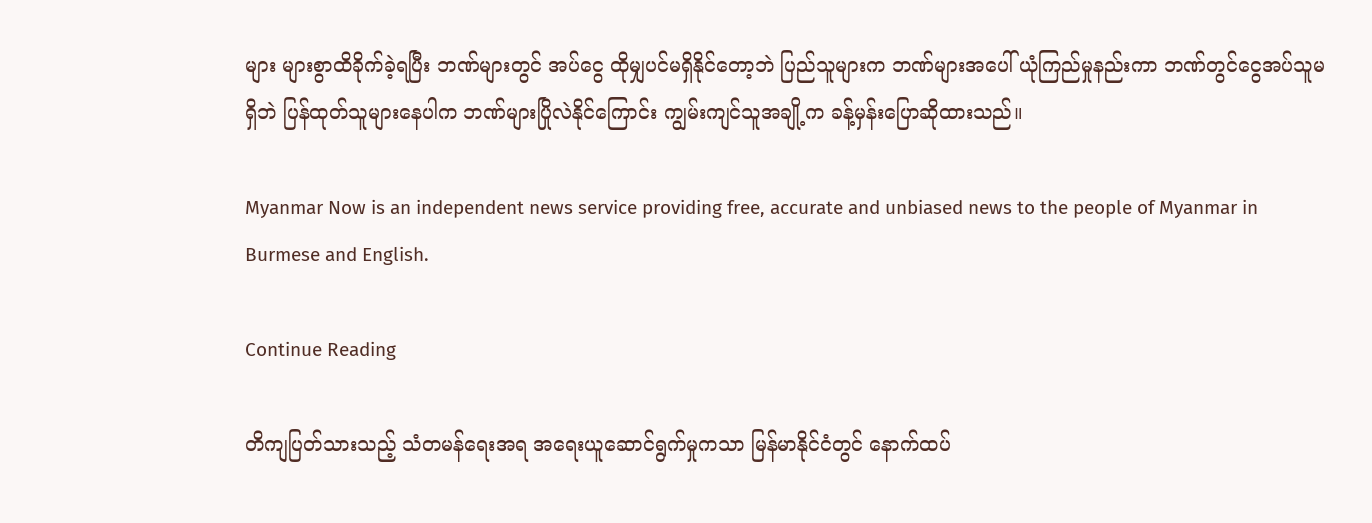များ များစွာထိခိုက်ခဲ့ရပြီး ဘဏ်များတွင် အပ်ငွေ ထိုမျှပင်မရှိနိုင်တော့ဘဲ ပြည်သူများက ဘဏ်များအပေါ် ယုံကြည်မှုနည်းကာ ဘဏ်တွင်ငွေအပ်သူမရှိဘဲ ပြန်ထုတ်သူများနေပါက ဘဏ်များပြိုလဲနိုင်ကြောင်း ကျွမ်းကျင်သူအချို့က ခန့်မှန်းပြောဆိုထားသည်။

Myanmar Now is an independent news service providing free, accurate and unbiased news to the people of Myanmar in Burmese and English.

Continue Reading

တိကျပြတ်သားသည့် သံတမန်ရေးအရ အရေးယူဆောင်ရွက်မှုကသာ မြန်မာနိုင်ငံတွင် နောက်ထပ်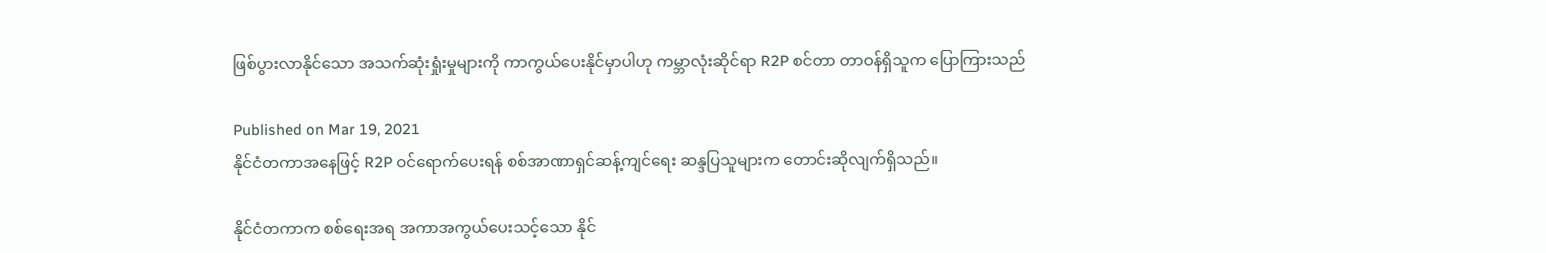ဖြစ်ပွားလာနိုင်သော အသက်ဆုံးရှုံးမှုများကို ကာကွယ်ပေးနိုင်မှာပါဟု ကမ္ဘာလုံးဆိုင်ရာ R2P စင်တာ တာဝန်ရှိသူက ပြောကြားသည်

Published on Mar 19, 2021
နိုင်ငံတကာအနေဖြင့် R2P ဝင်ရောက်ပေးရန် စစ်အာဏာရှင်ဆန့်ကျင်ရေး ဆန္ဒပြသူများက တောင်းဆိုလျက်ရှိသည်။

နိုင်ငံတကာက စစ်ရေးအရ အကာအကွယ်ပေးသင့်သော နိုင်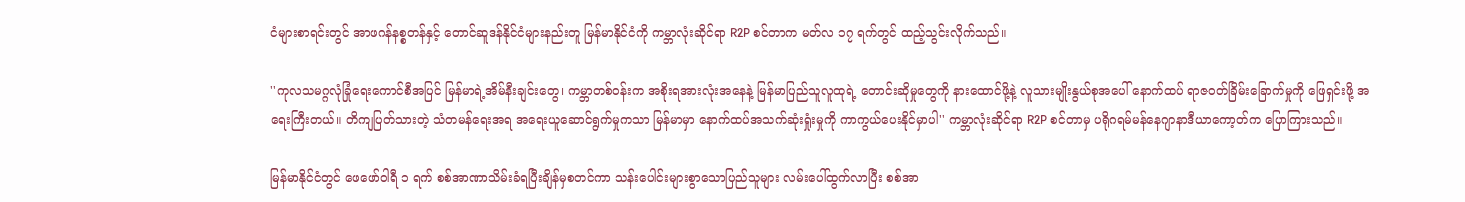ငံများစာရင်းတွင် အာဖဂန်နစ္စတန်နှင့် တောင်ဆူဒန်နိုင်ငံများနည်းတူ မြန်မာနိုင်ငံကို ကမ္ဘာလုံးဆိုင်ရာ R2P စင်တာက မတ်လ ၁၇ ရက်တွင် ထည့်သွင်းလိုက်သည်။

''ကုလသမဂ္ဂလုံခြုံရေးကောင်စီအပြင် မြန်မာရဲ့အိမ်နီးချင်းတွေ၊ ကမ္ဘာတစ်ဝန်းက အစိုးရအားလုံးအနေနဲ့ မြန်မာပြည်သူလူထုရဲ့ တောင်းဆိုမှုတွေကို နားထောင်ဖို့နဲ့ လူသားမျိုးနွယ်စုအပေါ် နောက်ထပ် ရာဇဝတ်ခြိမ်းခြောက်မှုကို ဖြေရှင်းဖို့ အရေးကြီးတယ်။ တိကျပြတ်သားတဲ့ သံတမန်ရေးအရ အရေးယူဆောင်ရွက်မှုကသာ မြန်မာမှာ နောက်ထပ်အသက်ဆုံးရှုံးမှုကို ကာကွယ်ပေးနိုင်မှာပါ'' ကမ္ဘာလုံးဆိုင်ရာ R2P စင်တာမှ ပရိုဂရမ်မန်နေဂျာနာဒီယာကော့တ်က ပြောကြားသည်။

မြန်မာနိုင်ငံတွင် ဖေဖော်ဝါရီ ၁ ရက် စစ်အာဏာသိမ်းခံရပြီးချိန်မှစတင်ကာ သန်းပေါင်းများစွာသောပြည်သူများ လမ်းပေါ်ထွက်လာပြီး စစ်အာ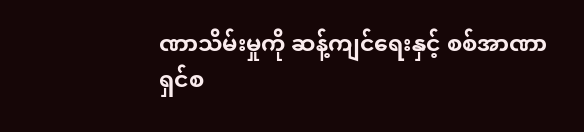ဏာသိမ်းမှုကို ဆန့်ကျင်ရေးနှင့် စစ်အာဏာရှင်စ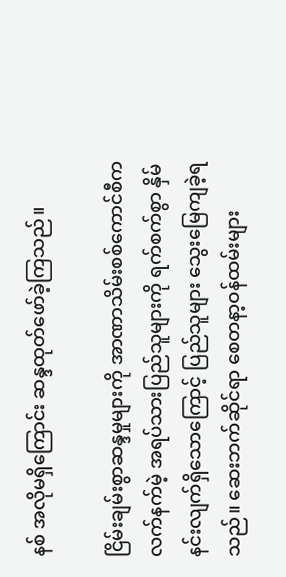နစ် အလိုမရှိကြောင်း ဆန္ဒထုတ်ဖော်ခဲ့ကြသည်။

ငြိမ်းချမ်းစွာဆန္ဒမှုများကို အာဏာသိမ်းစစ်ကောင်စီက လက်နက်မဲ့ အရပ်သားပြည်သူများကို ရက်စက်စွာ နှိမ်နင်းလျက်ရှိသောကြောင့် ပြည်သူများ သွေးမြေကျခဲ့ရသည်။ ဆေးဘက်ဆိုင်ရာ စေတနာ့ဝန်ထမ်းများ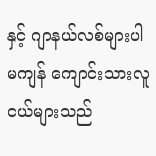နှင့် ဂျာနယ်လစ်များပါမကျန် ကျောင်းသားလူငယ်များသည်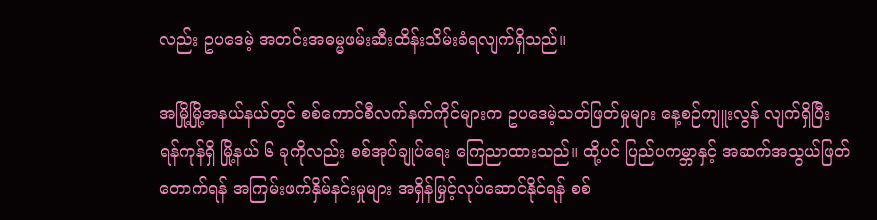လည်း ဥပဒေမဲ့ အတင်းအဓမ္မဖမ်းဆီးထိန်းသိမ်းခံရလျက်ရှိသည်။

အမြို့မြို့အနယ်နယ်တွင် စစ်ကောင်စီလက်နက်ကိုင်များက ဥပဒေမဲ့သတ်ဖြတ်မှုများ နေ့စဉ်ကျူးလွန် လျက်ရှိပြီး ရန်ကုန်ရှိ မြို့နယ် ၆ ခုကိုလည်း စစ်အုပ်ချုပ်ရေး ကြေညာထားသည်။ ထို့ပင် ပြည်ပကမ္ဘာနှင့် အဆက်အသွယ်ဖြတ်တောက်ရန် အကြမ်းဖက်နှိမ်နင်းမှုများ အရှိန်မြှင့်လုပ်ဆောင်နိုင်ရန် စစ်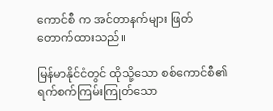ကောင်စီ က အင်တာနက်များ ဖြတ်တောက်ထားသည်။

မြန်မာနိုင်ငံတွင် ထိုသို့သော စစ်ကောင်စီ၏ ရက်စက်ကြမ်းကြုတ်သော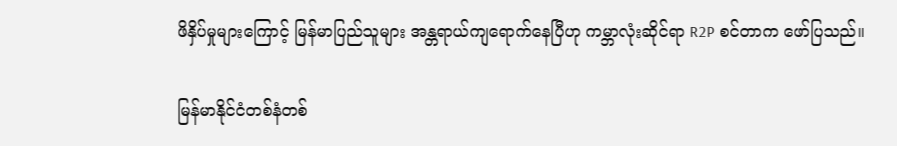ဖိနှိပ်မှုများကြောင့် မြန်မာပြည်သူများ အန္တရာယ်ကျရောက်နေပြီဟု ကမ္ဘာလုံးဆိုင်ရာ R2P စင်တာက ဖော်ပြသည်။

မြန်မာနိုင်ငံတစ်နံတစ်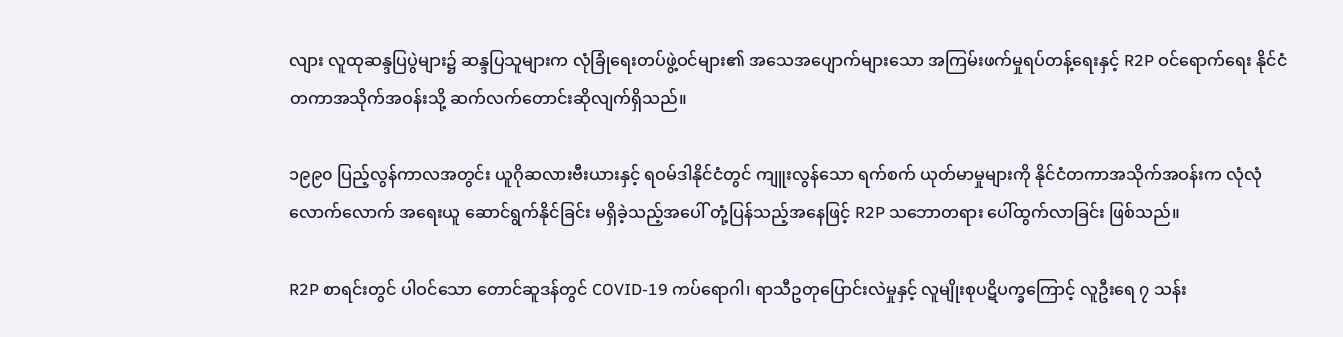လျား လူထုဆန္ဒပြပွဲများ၌ ဆန္ဒပြသူများက လုံခြုံရေးတပ်ဖွဲ့ဝင်များ၏ အသေအပျောက်များသော အကြမ်းဖက်မှုရပ်တန့်ရေးနှင့် R2P ဝင်ရောက်ရေး နိုင်ငံတကာအသိုက်အဝန်းသို့ ဆက်လက်တောင်းဆိုလျက်ရှိသည်။

၁၉၉၀ ပြည့်လွန်ကာလအတွင်း ယူဂိုဆလားဗီးယားနှင့် ရဝမ်ဒါနိုင်ငံတွင် ကျူးလွန်သော ရက်စက် ယုတ်မာမှုများကို နိုင်ငံတကာအသိုက်အဝန်းက လုံလုံလောက်လောက် အရေးယူ ဆောင်ရွက်နိုင်ခြင်း မရှိခဲ့သည့်အပေါ် တုံ့ပြန်သည့်အနေဖြင့် R2P သဘောတရား ပေါ်ထွက်လာခြင်း ဖြစ်သည်။

R2P စာရင်းတွင် ပါဝင်သော တောင်ဆူဒန်တွင် COVID-19 ကပ်ရောဂါ၊ ရာသီဥတုပြောင်းလဲမှုနှင့် လူမျိုးစုပဋိပက္ခကြောင့် လူဦးရေ ၇ သန်း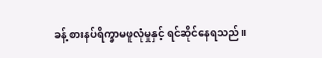ခန့် စားနပ်ရိက္ခာမဖူလုံမှုနှင့် ရင်ဆိုင်နေရသည်။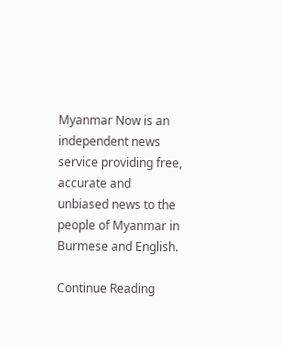Myanmar Now is an independent news service providing free, accurate and unbiased news to the people of Myanmar in Burmese and English.

Continue Reading